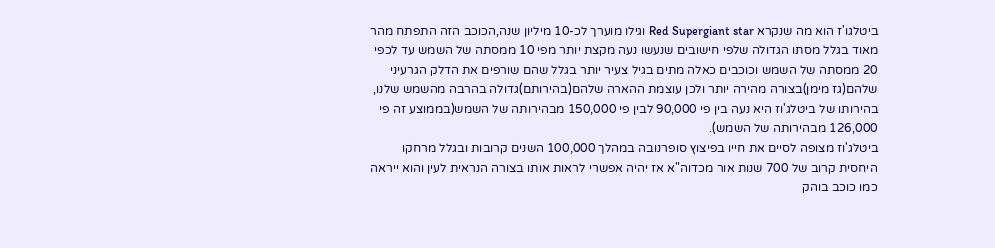ביטלגו'ז הוא מה שנקרא Red Supergiant star וגילו מוערך לכ-10 מיליון שנה,הכוכב הזה התפתח מהר מאוד בגלל מסתו הגדולה שלפי חישובים שנעשו נעה מקצת יותר מפי 10 ממסתה של השמש עד לכפי 20 ממסתה של השמש וכוכבים כאלה מתים בגיל צעיר יותר בגלל שהם שורפים את הדלק הגרעיני שלהם(גז מימן)בצורה מהירה יותר ולכן עוצמת ההארה שלהם(בהירותם)גדולה בהרבה מהשמש שלנו, בהירותו של ביטלג'וז היא נעה בין פי 90,000 לבין פי 150,000 מבהירותה של השמש(בממוצע זה פי 126,000 מבהירותה של השמש).
ביטלג'וז מצופה לסיים את חייו בפיצוץ סופרנובה במהלך 100,000 השנים קרובות ובגלל מרחקו היחסית קרוב של 700 שנות אור מכדוה"א אז יהיה אפשרי לראות אותו בצורה הנראית לעין והוא ייראה כמו כוכב בוהק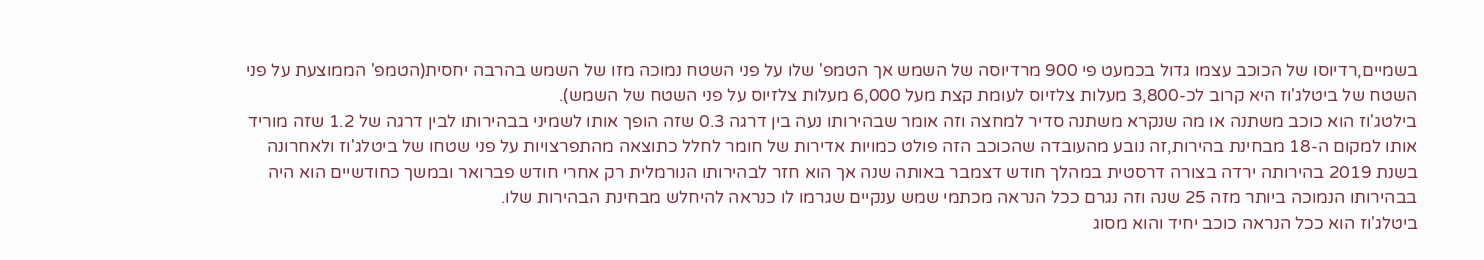בשמיים,רדיוסו של הכוכב עצמו גדול בכמעט פי 900 מרדיוסה של השמש אך הטמפ' שלו על פני השטח נמוכה מזו של השמש בהרבה יחסית(הטמפ' הממוצעת על פני השטח של ביטלג'וז היא קרוב לכ-3,800 מעלות צלזיוס לעומת קצת מעל 6,000 מעלות צלזיוס על פני השטח של השמש).
בילטג'וז הוא כוכב משתנה או מה שנקרא משתנה סדיר למחצה וזה אומר שבהירותו נעה בין דרגה 0.3 שזה הופך אותו לשמיני בבהירותו לבין דרגה של 1.2 שזה מוריד אותו למקום ה-18 מבחינת בהירות,זה נובע מהעובדה שהכוכב הזה פולט כמויות אדירות של חומר לחלל כתוצאה מהתפרצויות על פני שטחו של ביטלג'וז ולאחרונה בשנת 2019 בהירותה ירדה בצורה דרסטית במהלך חודש דצמבר באותה שנה אך הוא חזר לבהירותו הנורמלית רק אחרי חודש פברואר ובמשך כחודשיים הוא היה בבהירותו הנמוכה ביותר מזה 25 שנה וזה נגרם ככל הנראה מכתמי שמש ענקיים שגרמו לו כנראה להיחלש מבחינת הבהירות שלו.
ביטלג'וז הוא ככל הנראה כוכב יחיד והוא מסוג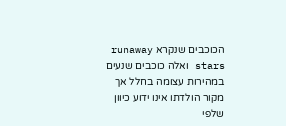הכוכבים שנקרא runaway stars ואלה כוכבים שנעים במהירות עצומה בחלל אך מקור הולדתו אינו ידוע כיוון שלפי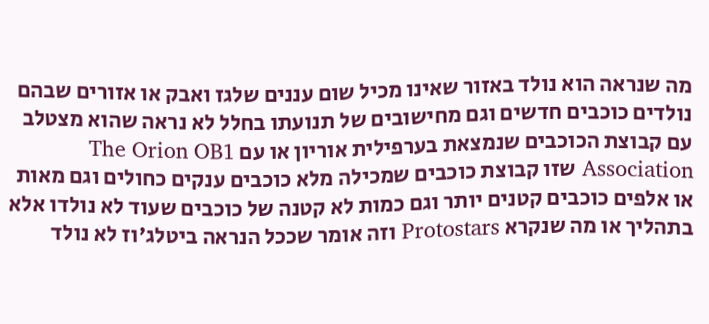מה שנראה הוא נולד באזור שאינו מכיל שום עננים שלגז ואבק או אזורים שבהם נולדים כוכבים חדשים וגם מחישובים של תנועתו בחלל לא נראה שהוא מצטלב עם קבוצת הכוכבים שנמצאת בערפילית אוריון או עם The Orion OB1 Association שזו קבוצת כוכבים שמכילה מלא כוכבים ענקים כחולים וגם מאות או אלפים כוכבים קטנים יותר וגם כמות לא קטנה של כוכבים שעוד לא נולדו אלא בתהליך או מה שנקרא Protostars וזה אומר שככל הנראה ביטלג'וז לא נולד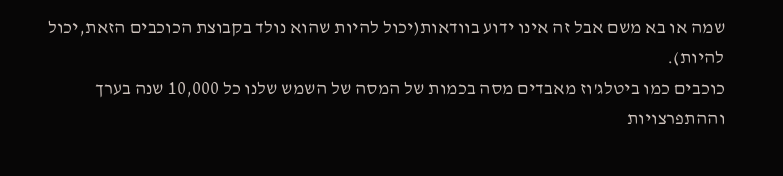שמה או בא משם אבל זה אינו ידוע בוודאות(יכול להיות שהוא נולד בקבוצת הכוכבים הזאת,יכול להיות).
כוכבים כמו ביטלג'וז מאבדים מסה בכמות של המסה של השמש שלנו כל 10,000 שנה בערך וההתפרצויות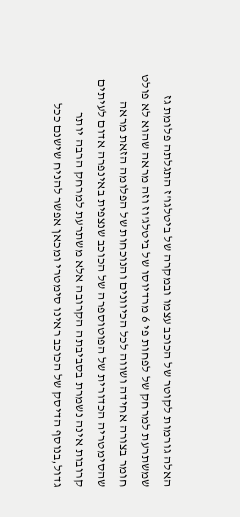האלה גורמות לקוטר של הכוכב עצמו ובמקרה של ביטלגו'ז התגלתה פלומת גז שמשתרעת למרחק של לפחות פי 6 מרדיוסו של ביטלג'וז וזה מראה שהוא לא פולט חומר בצורה אחידה ושווה לכל הכיוונים והנוכחות של הפלומה הזאת מראה שהסימטריה הכדורית של הפוטוספרה של הכוכב שנצפית באינפרה אדום לעיתים קרובות אינה נשמרת בסביבתה הקרובה אלא משתרעת למרחק הרבה יותר גדול,בנוסף הדיסק של הכוכב ראינו סימטרי ומכאן אפשר להניח שישנם ככל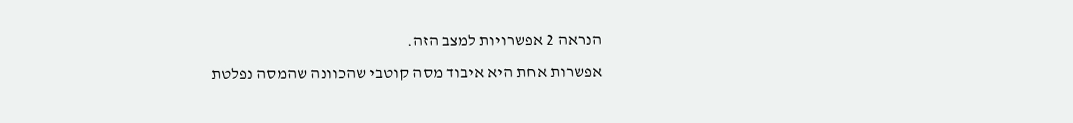הנראה 2 אפשרויות למצב הזה.
אפשרות אחת היא איבוד מסה קוטבי שהכוונה שהמסה נפלטת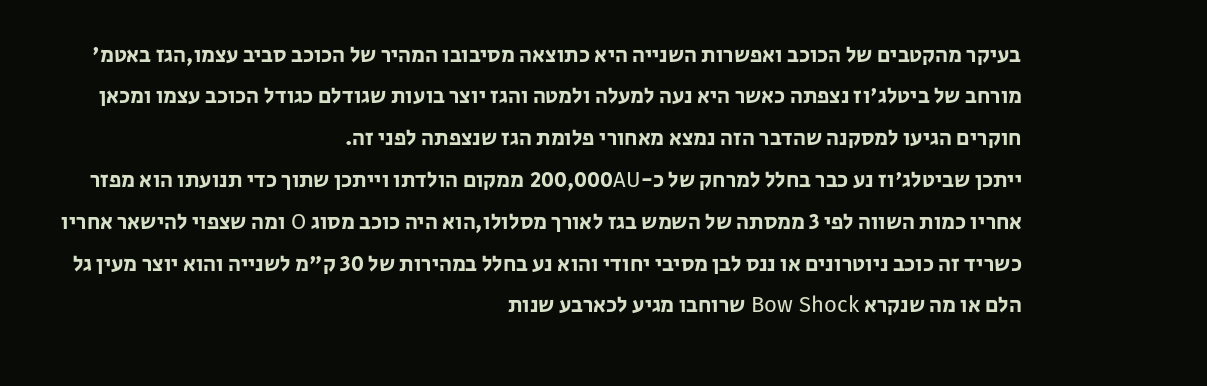בעיקר מהקטבים של הכוכב ואפשרות השנייה היא כתוצאה מסיבובו המהיר של הכוכב סביב עצמו,הגז באטמ' מורחב של ביטלג'וז נצפתה כאשר היא נעה למעלה ולמטה והגז יוצר בועות שגודלם כגודל הכוכב עצמו ומכאן חוקרים הגיעו למסקנה שהדבר הזה נמצא מאחורי פלומת הגז שנצפתה לפני זה.
ייתכן שביטלג'וז נע כבר בחלל למרחק של כ-200,000AU ממקום הולדתו וייתכן שתוך כדי תנועתו הוא מפזר אחריו כמות השווה לפי 3 ממסתה של השמש בגז לאורך מסלולו,הוא היה כוכב מסוג O ומה שצפוי להישאר אחריו כשריד זה כוכב ניוטרונים או ננס לבן מסיבי יחודי והוא נע בחלל במהירות של 30 ק"מ לשנייה והוא יוצר מעין גל הלם או מה שנקרא Bow Shock שרוחבו מגיע לכארבע שנות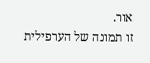אור.
זו תמונה של הערפילית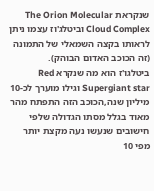שנקראת The Orion Molecular Cloud Complex וביטלג'וז עצמו ניתן לראותו בקצה השמאלי של התמונה (זה הכוכב האדום הבוהק).
ביטלגו'ז הוא מה שנקרא Red Supergiant star וגילו מוערך לכ-10 מיליון שנה,הכוכב הזה התפתח מהר מאוד בגלל מסתו הגדולה שלפי חישובים שנעשו נעה מקצת יותר מפי 10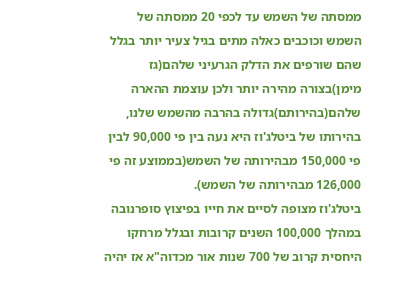ממסתה של השמש עד לכפי 20 ממסתה של השמש וכוכבים כאלה מתים בגיל צעיר יותר בגלל שהם שורפים את הדלק הגרעיני שלהם(גז מימן)בצורה מהירה יותר ולכן עוצמת ההארה שלהם(בהירותם)גדולה בהרבה מהשמש שלנו, בהירותו של ביטלג'וז היא נעה בין פי 90,000 לבין פי 150,000 מבהירותה של השמש(בממוצע זה פי 126,000 מבהירותה של השמש).
ביטלג'וז מצופה לסיים את חייו בפיצוץ סופרנובה במהלך 100,000 השנים קרובות ובגלל מרחקו היחסית קרוב של 700 שנות אור מכדוה"א אז יהיה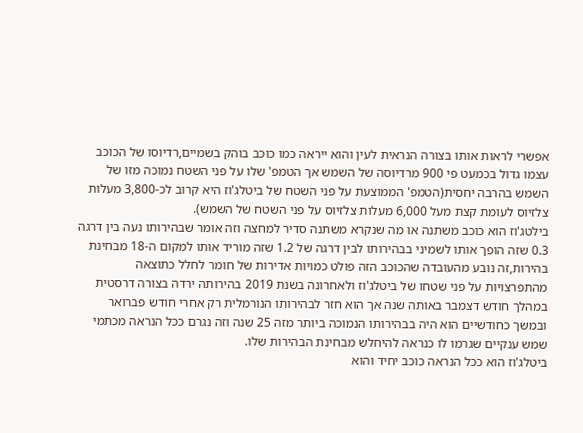אפשרי לראות אותו בצורה הנראית לעין והוא ייראה כמו כוכב בוהק בשמיים,רדיוסו של הכוכב עצמו גדול בכמעט פי 900 מרדיוסה של השמש אך הטמפ' שלו על פני השטח נמוכה מזו של השמש בהרבה יחסית(הטמפ' הממוצעת על פני השטח של ביטלג'וז היא קרוב לכ-3,800 מעלות צלזיוס לעומת קצת מעל 6,000 מעלות צלזיוס על פני השטח של השמש).
בילטג'וז הוא כוכב משתנה או מה שנקרא משתנה סדיר למחצה וזה אומר שבהירותו נעה בין דרגה 0.3 שזה הופך אותו לשמיני בבהירותו לבין דרגה של 1.2 שזה מוריד אותו למקום ה-18 מבחינת בהירות,זה נובע מהעובדה שהכוכב הזה פולט כמויות אדירות של חומר לחלל כתוצאה מהתפרצויות על פני שטחו של ביטלג'וז ולאחרונה בשנת 2019 בהירותה ירדה בצורה דרסטית במהלך חודש דצמבר באותה שנה אך הוא חזר לבהירותו הנורמלית רק אחרי חודש פברואר ובמשך כחודשיים הוא היה בבהירותו הנמוכה ביותר מזה 25 שנה וזה נגרם ככל הנראה מכתמי שמש ענקיים שגרמו לו כנראה להיחלש מבחינת הבהירות שלו.
ביטלג'וז הוא ככל הנראה כוכב יחיד והוא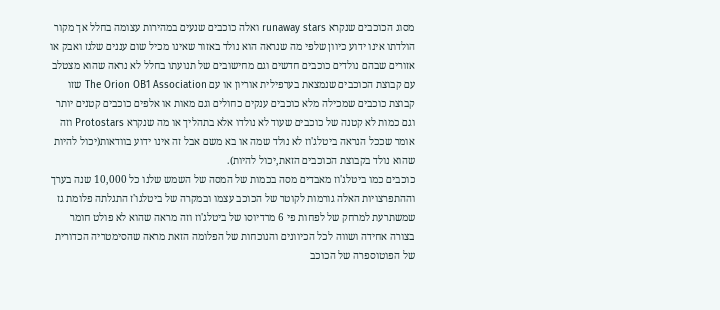מסוג הכוכבים שנקרא runaway stars ואלה כוכבים שנעים במהירות עצומה בחלל אך מקור הולדתו אינו ידוע כיוון שלפי מה שנראה הוא נולד באזור שאינו מכיל שום עננים שלגז ואבק או אזורים שבהם נולדים כוכבים חדשים וגם מחישובים של תנועתו בחלל לא נראה שהוא מצטלב עם קבוצת הכוכבים שנמצאת בערפילית אוריון או עם The Orion OB1 Association שזו קבוצת כוכבים שמכילה מלא כוכבים ענקים כחולים וגם מאות או אלפים כוכבים קטנים יותר וגם כמות לא קטנה של כוכבים שעוד לא נולדו אלא בתהליך או מה שנקרא Protostars וזה אומר שככל הנראה ביטלג'וז לא נולד שמה או בא משם אבל זה אינו ידוע בוודאות(יכול להיות שהוא נולד בקבוצת הכוכבים הזאת,יכול להיות).
כוכבים כמו ביטלג'וז מאבדים מסה בכמות של המסה של השמש שלנו כל 10,000 שנה בערך וההתפרצויות האלה גורמות לקוטר של הכוכב עצמו ובמקרה של ביטלגו'ז התגלתה פלומת גז שמשתרעת למרחק של לפחות פי 6 מרדיוסו של ביטלג'וז וזה מראה שהוא לא פולט חומר בצורה אחידה ושווה לכל הכיוונים והנוכחות של הפלומה הזאת מראה שהסימטריה הכדורית של הפוטוספרה של הכוכב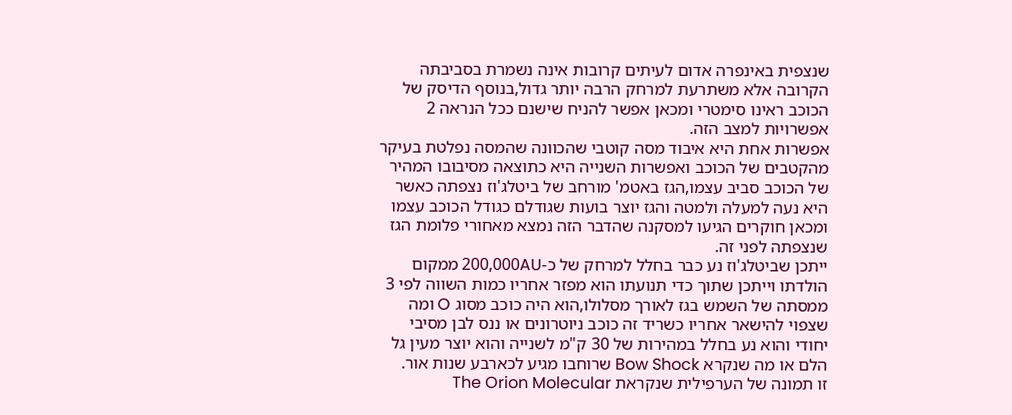שנצפית באינפרה אדום לעיתים קרובות אינה נשמרת בסביבתה הקרובה אלא משתרעת למרחק הרבה יותר גדול,בנוסף הדיסק של הכוכב ראינו סימטרי ומכאן אפשר להניח שישנם ככל הנראה 2 אפשרויות למצב הזה.
אפשרות אחת היא איבוד מסה קוטבי שהכוונה שהמסה נפלטת בעיקר מהקטבים של הכוכב ואפשרות השנייה היא כתוצאה מסיבובו המהיר של הכוכב סביב עצמו,הגז באטמ' מורחב של ביטלג'וז נצפתה כאשר היא נעה למעלה ולמטה והגז יוצר בועות שגודלם כגודל הכוכב עצמו ומכאן חוקרים הגיעו למסקנה שהדבר הזה נמצא מאחורי פלומת הגז שנצפתה לפני זה.
ייתכן שביטלג'וז נע כבר בחלל למרחק של כ-200,000AU ממקום הולדתו וייתכן שתוך כדי תנועתו הוא מפזר אחריו כמות השווה לפי 3 ממסתה של השמש בגז לאורך מסלולו,הוא היה כוכב מסוג O ומה שצפוי להישאר אחריו כשריד זה כוכב ניוטרונים או ננס לבן מסיבי יחודי והוא נע בחלל במהירות של 30 ק"מ לשנייה והוא יוצר מעין גל הלם או מה שנקרא Bow Shock שרוחבו מגיע לכארבע שנות אור.
זו תמונה של הערפילית שנקראת The Orion Molecular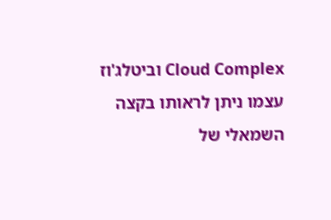Cloud Complex וביטלג'וז עצמו ניתן לראותו בקצה השמאלי של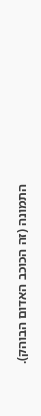התמונה (זה הכוכב האדום הבוהק).